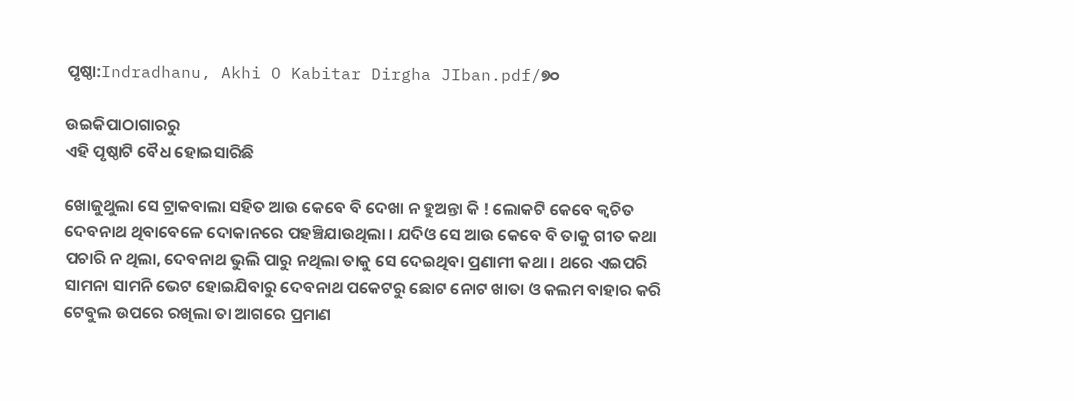ପୃଷ୍ଠା:Indradhanu, Akhi O Kabitar Dirgha JIban.pdf/୭୦

ଉଇକିପାଠାଗାର‌ରୁ
ଏହି ପୃଷ୍ଠାଟି ବୈଧ ହୋଇସାରିଛି

ଖୋଜୁଥୁଲା ସେ ଟ୍ରାକବାଲା ସହିତ ଆଉ କେବେ ବି ଦେଖା ନ ହୁଅନ୍ତା କି ! ଲୋକଟି କେବେ କ୍ୱଚିତ ଦେବନାଥ ଥିବାବେଳେ ଦୋକାନରେ ପହଞ୍ଚିଯାଉଥିଲା । ଯଦିଓ ସେ ଆଉ କେବେ ବି ତାକୁ ଗୀତ କଥା ପଚାରି ନ ଥିଲା, ଦେବନାଥ ଭୁଲି ପାରୁ ନଥିଲା ତାକୁ ସେ ଦେଇଥିବା ପ୍ରଣାମୀ କଥା । ଥରେ ଏଇପରି ସାମନା ସାମନି ଭେଟ ହୋଇଯିବାରୁ ଦେବନାଥ ପକେଟରୁ ଛୋଟ ନୋଟ ଖାତା ଓ କଲମ ବାହାର କରି ଟେବୁଲ ଉପରେ ରଖିଲା ତା ଆଗରେ ପ୍ରମାଣ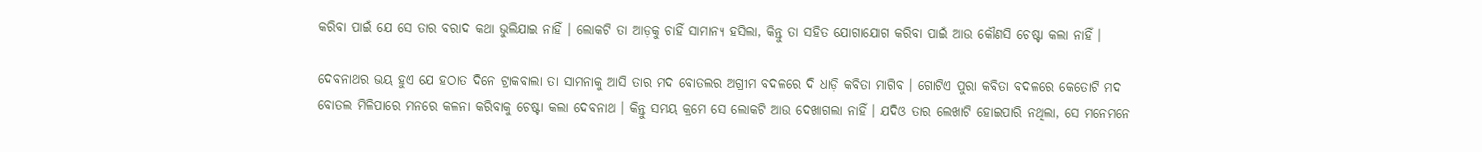କରିବା ପାଇଁ ଯେ ସେ ତାର ବରାଦ କଥା ଭୁଲିଯାଇ ନାହିଁ । ଲୋକଟି ତା ଆଡ଼କୁ ଚାହିଁ ସାମାନ୍ୟ ହସିଲା, କିନ୍ତୁ ତା ସହିତ ଯୋଗାଯୋଗ କରିବା ପାଇଁ ଆଉ କୌଣସି ଚେଷ୍ଟା କଲା ନାହିଁ ।

ଦେବନାଥର ଭୟ ହୁଏ ଯେ ହଠାତ ଦିନେ ଟ୍ରାକବାଲା ତା ସାମନାକୁ ଆସି ତାର ମଦ ବୋତଲର ଅଗ୍ରୀମ ବଦଳରେ ଦି ଧାଡ଼ି କବିତା ମାଗିବ । ଗୋଟିଏ ପୁରା କବିତା ବଦଳରେ କେତୋଟି ମଦ ବୋତଲ ମିଳିପାରେ ମନରେ କଳନା କରିବାକୁ ଚେଷ୍ଟା କଲା ଦେବନାଥ । କିନ୍ତୁ ସମୟ କ୍ରମେ ସେ ଲୋକଟି ଆଉ ଦେଖାଗଲା ନାହିଁ । ଯଦିଓ ତାର ଲେଖାଟି ହୋଇପାରି ନଥିଲା, ସେ ମନେମନେ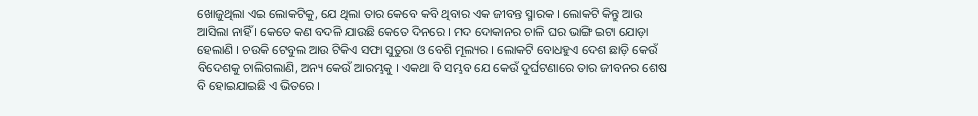ଖୋଜୁଥିଲା ଏଇ ଲୋକଟିକୁ, ଯେ ଥିଲା ତାର କେବେ କବି ଥିବାର ଏକ ଜୀବନ୍ତ ସ୍ମାରକ । ଲୋକଟି କିନ୍ତୁ ଆଉ ଆସିଲା ନାହିଁ । କେତେ କଣ ବଦଳି ଯାଉଛି କେତେ ଦିନରେ । ମଦ ଦୋକାନର ଚାଳି ଘର ଭାଙ୍ଗି ଇଟା ଯୋଡ଼ା ହେଲାଣି । ଚଉକି ଟେବୁଲ ଆଉ ଟିକିଏ ସଫା ସୁତୁରା ଓ ବେଶି ମୂଲ୍ୟର । ଲୋକଟି ବୋଧହୁଏ ଦେଶ ଛାଡ଼ି କେଉଁ ବିଦେଶକୁ ଚାଲିଗଲାଣି, ଅନ୍ୟ କେଉଁ ଆରମ୍ଭକୁ । ଏକଥା ବି ସମ୍ଭବ ଯେ କେଉଁ ଦୁର୍ଘଟଣାରେ ତାର ଜୀବନର ଶେଷ ବି ହୋଇଯାଇଛି ଏ ଭିତରେ ।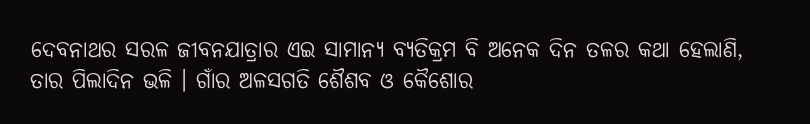ଦେବନାଥର ସରଳ ଜୀବନଯାତ୍ରାର ଏଇ ସାମାନ୍ୟ ବ୍ୟତିକ୍ରମ ବି ଅନେକ ଦିନ ତଳର କଥା ହେଲାଣି, ତାର ପିଲାଦିନ ଭଳି । ଗାଁର ଅଳସଗତି ଶୈଶବ ଓ କୈଶୋର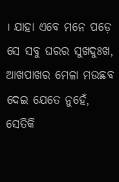। ଯାହା ଏବେ ମନେ ପଡ଼େ ସେ ସବୁ ଘରର ସୁଖଦୁଃଖ, ଆଖପାଖର ମେଳା ମଉଛବ ଦେଇ ଯେତେ ନୁହେଁ, ସେତିକି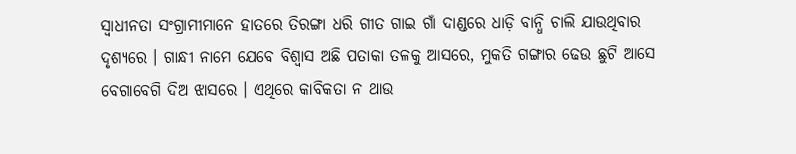ସ୍ୱାଧୀନତା ସଂଗ୍ରାମୀମାନେ ହାତରେ ତିରଙ୍ଗା ଧରି ଗୀତ ଗାଇ ଗାଁ ଦାଣ୍ଡରେ ଧାଡ଼ି ବାନ୍ଧି ଚାଲି ଯାଉଥିବାର ଦୃଶ୍ୟରେ । ଗାନ୍ଧୀ ନାମେ ଯେବେ ବିଶ୍ବାସ ଅଛି ପତାକା ତଳକୁ ଆସରେ, ମୁକତି ଗଙ୍ଗାର ଢେଉ ଛୁଟି ଆସେ ବେଗାବେଗି ଦିଅ ଝାସରେ । ଏଥିରେ କାବିକତା ନ ଥାଉ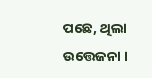ପଛେ, ଥିଲା ଉତ୍ତେଜନା ।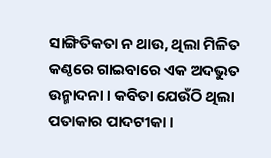ସାଙ୍ଗିତିକତା ନ ଥାଉ, ଥିଲା ମିଳିତ କଣ୍ଠରେ ଗାଇବାରେ ଏକ ଅଦଭୁତ ଉନ୍ମାଦନା । କବିତା ଯେଉଁଠି ଥିଲା ପତାକାର ପାଦଟୀକା ।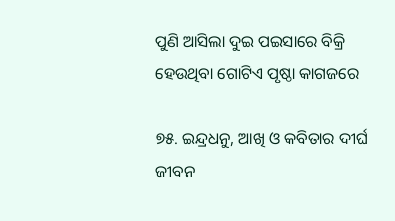ପୁଣି ଆସିଲା ଦୁଇ ପଇସାରେ ବିକ୍ରି ହେଉଥିବା ଗୋଟିଏ ପୃଷ୍ଠା କାଗଜରେ

୭୫. ଇନ୍ଦ୍ରଧନୁ, ଆଖି ଓ କବିତାର ଦୀର୍ଘ ଜୀବନ